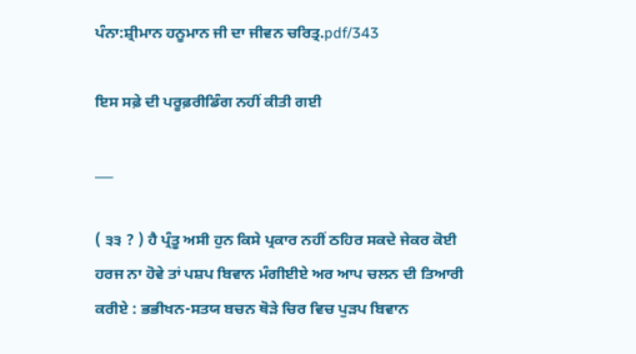ਪੰਨਾ:ਸ਼੍ਰੀਮਾਨ ਹਨੂਮਾਨ ਜੀ ਦਾ ਜੀਵਨ ਚਰਿਤ੍ਰ.pdf/343

ਇਸ ਸਫ਼ੇ ਦੀ ਪਰੂਫ਼ਰੀਡਿੰਗ ਨਹੀਂ ਕੀਤੀ ਗਈ

___

( ੩੩ ? ) ਹੈ ਪ੍ਰੰਤੂ ਅਸੀ ਹੁਨ ਕਿਸੇ ਪ੍ਰਕਾਰ ਨਹੀਂ ਠਹਿਰ ਸਕਦੇ ਜੇਕਰ ਕੋਈ ਹਰਜ ਨਾ ਹੋਵੇ ਤਾਂ ਪਸ਼ਪ ਬਿਵਾਨ ਮੰਗੀਈਏ ਅਰ ਆਪ ਚਲਨ ਦੀ ਤਿਆਰੀ ਕਰੀਏ : ਭਭੀਖਨ-ਸਤਯ ਬਚਨ ਥੋੜੇ ਚਿਰ ਵਿਚ ਪੁੜਪ ਬਿਵਾਨ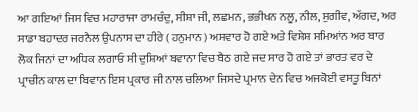ਆ ਗਇਆਂ ਜਿਸ ਵਿਚ ਮਹਾਰਾਜਾ ਰਾਮਚੰਦੁ, ਸੀਸ਼ਾ ਜੀ, ਲਛਮਨ, ਭਭੀਖਨ ਨਲੂ, ਨੀਲ, ਸੁਗੀਵ, ਅੱਗਦ, ਅਰ ਸਾਡਾ ਬਹਾਦਰ ਜਰਨੈਲ ਉਪਨਾਸ ਦਾ ਹੀਰੇ ( ਹਨੁਮਾਨ ) ਅਸਵਾਰ ਹੋ ਗਏ ਅਤੇ ਵਿਸ਼ੇਸ਼ ਸਮਿਆਂਨ ਅਰ ਬਾਰ ਲੋਕ ਜਿਨਾਂ ਦਾ ਅਧਿਕ ਲਗਾਓ ਸੀ ਦੁਸ਼ਿਆਂ ਬਵਾਨਾ ਵਿਚ ਬੈਠ ਗਏ ਜਦ ਸਾਰ ਹੋ ਗਏ ਤਾਂ ਭਾਰਤ ਵਰ ਦੇ ਪ੍ਰਾਚੀਨ ਕਾਲ ਦਾ ਬਿਵਾਨ ਇਸ ਪ੍ਰਕਾਰ ਜੀ ਨਾਲ ਚਲਿਆ ਜਿਸਦੇ ਪ੍ਰਮਾਨ ਦੇਨ ਵਿਚ ਅਜਕੋਈ ਵਸਤੂ ਬਿਨਾਂ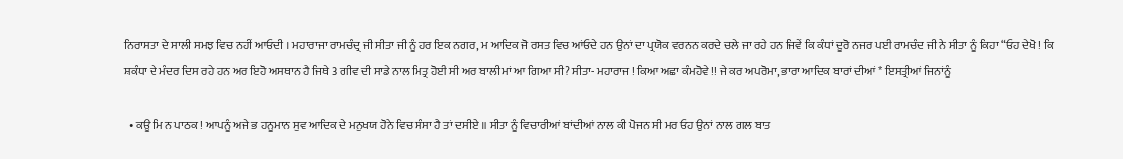ਨਿਰਾਸਤਾ ਦੇ ਸਾਲੀ ਸਮਝ ਵਿਚ ਨਹੀਂ ਆਓਦੀ । ਮਹਾਰਾਜਾ ਰਾਮਚੰਦ੍ਰ ਜੀ ਸੀਤਾ ਜੀ ਨੂੰ ਹਰ ਇਕ ਨਗਰ, ਮ ਆਦਿਕ ਜੋ ਰਸਤ ਵਿਚ ਆਂਓਦੇ ਹਨ ਉਨਾਂ ਦਾ ਪ੍ਰਯੋਕ ਵਰਨਨ ਕਰਦੇ ਚਲੇ ਜਾ ਰਹੇ ਹਨ ਜਿਵੇਂ ਕਿ ਕੰਧਾਂ ਦੂਰੋ ਨਜਰ ਪਈ ਰਾਮਚੰਦ ਜੀ ਨੇ ਸੀਤਾ ਨੂੰ ਕਿਹਾ “ਓਹ ਦੇਖੋ ! ਕਿ ਸ਼ਕੰਧਾ ਦੇ ਮੰਦਰ ਦਿਸ ਰਹੇ ਹਨ ਅਰ ਇਹੋ ਅਸਥਾਨ ਹੈ ਜਿਥੇ 3 ਗੀਵ ਦੀ ਸਾਡੇ ਨਾਲ ਮਿਤ੍ਰ ਹੋਈ ਸੀ ਅਰ ਬਾਲੀ ਮਾਂ ਆ ਗਿਆ ਸੀ? ਸੀਤਾ- ਮਹਾਰਾਜ ! ਕਿਆ ਅਛਾ ਕੰਮਹੋਵੇ !! ਜੇ ਕਰ ਅਪਰੋਮਾ, ਭਾਰਾ ਆਦਿਕ ਬਾਰਾਂ ਦੀਆਂ * ਇਸਤ੍ਰੀਆਂ ਜਿਨਾਂਨੂੰ

  • ਕਊ ਮਿ ਨ ਪਾਠਕ ! ਆਪਨੂੰ ਅਜੇ ਭ ਹਨੂਮਾਨ ਸੁਵ ਆਦਿਕ ਦੇ ਮਨੁਖਯ ਹੋਨੇ ਵਿਚ ਸੰਸਾ ਹੈ ਤਾਂ ਦਸੀਏ ॥ ਸੀਤਾ ਨੂੰ ਵਿਚਾਰੀਆਂ ਬਾਂਦੀਆਂ ਨਾਲ ਕੀ ਪੋਜਨ ਸੀ ਮਰ ਓਹ ਉਨਾਂ ਨਾਲ ਗਲ ਬਾਤ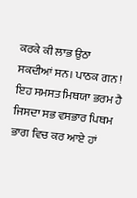ਕਰਕੇ ਕੀ ਲਾਭ ਉਠਾ ਸਕਦੀਆਂ ਸਨ। ਪਾਠਕ ਗਨ ! ਇਹ ਸਮਸਤ ਮਿਥਯਾ ਭਰਮ ਹੈ ਜਿਸਦਾ ਸਭ ਵਸਭਾਰ ਪਿਥਮ ਭਾਗ ਵਿਚ ਕਰ ਆਏ ਹਾਂ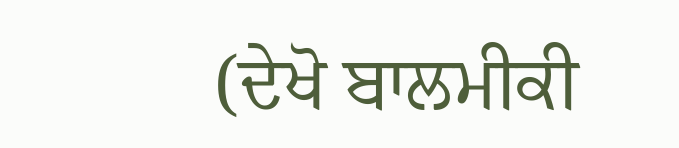(ਦੇਖੋ ਬਾਲਮੀਕੀ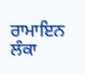ਰਾਮਾਇਨ ਲੰਕਾ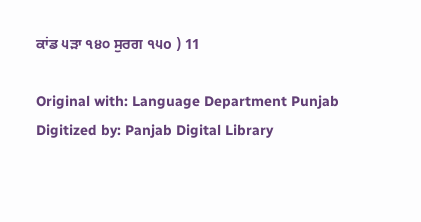ਕਾਂਡ ੫ੜਾ ੧੪੦ ਸੁਰਗ ੧੫o ) 11

Original with: Language Department Punjab Digitized by: Panjab Digital Library